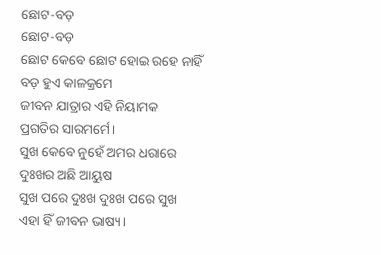ଛୋଟ-ବଡ଼
ଛୋଟ-ବଡ଼
ଛୋଟ କେବେ ଛୋଟ ହୋଇ ରହେ ନାହିଁ
ବଡ଼ ହୁଏ କାଳକ୍ରମେ
ଜୀବନ ଯାତ୍ରାର ଏହି ନିୟାମକ
ପ୍ରଗତିର ସାରମର୍ମେ।
ସୁଖ କେବେ ନୁହେଁ ଅମର ଧରାରେ
ଦୁଃଖର ଅଛି ଆୟୁଷ
ସୁଖ ପରେ ଦୁଃଖ ଦୁଃଖ ପରେ ସୁଖ
ଏହା ହିଁ ଜୀବନ ଭାଷ୍ୟ।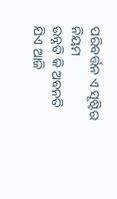ପରିବର୍ତ୍ତନ ଏ ସୃଷ୍ଟିର ନିୟମ
ଉନ୍ନତି କି ଅବନତି
ଯିଏ ଆଜି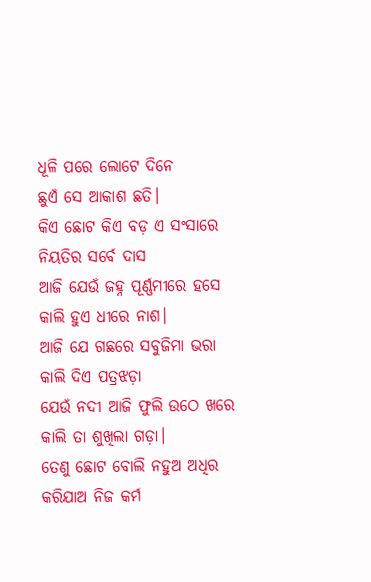ଧୂଳି ପରେ ଲୋଟେ ଦିନେ
ଛୁଏଁ ସେ ଆକାଶ ଛତି।
କିଏ ଛୋଟ କିଏ ବଡ଼ ଏ ସଂସାରେ
ନିୟତିର ସର୍ବେ ଦାସ
ଆଜି ଯେଉଁ ଜହ୍ନ ପୂର୍ଣ୍ଣମୀରେ ହସେ
କାଲି ହୁଏ ଧୀରେ ନାଶ।
ଆଜି ଯେ ଗଛରେ ସବୁଜିମା ଭରା
କାଲି ଦିଏ ପତ୍ରଝଡ଼ା
ଯେଉଁ ନଦୀ ଆଜି ଫୁଲି ଉଠେ ଖରେ
କାଲି ତା ଶୁଖିଲା ଗଡ଼ା।
ତେଣୁ ଛୋଟ ବୋଲି ନହୁଅ ଅଧିର
କରିଯାଅ ନିଜ କର୍ମ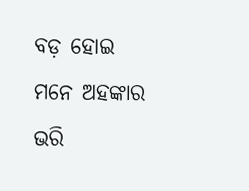ବଡ଼ ହୋଇ ମନେ ଅହଙ୍କାର ଭରି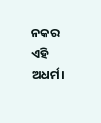ନକର ଏହି ଅଧର୍ମ।